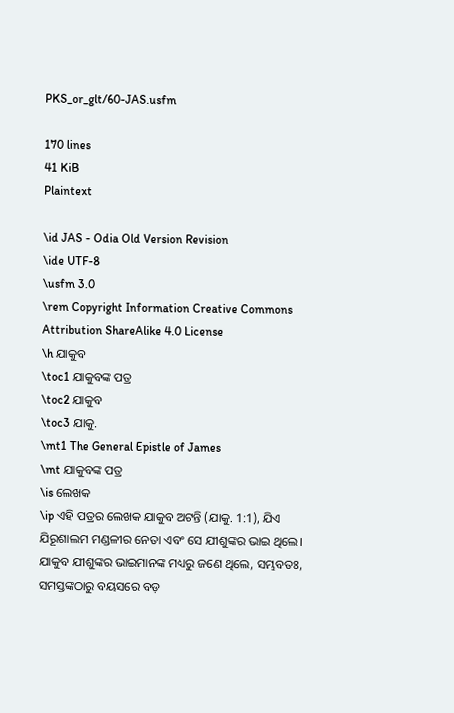PKS_or_glt/60-JAS.usfm

170 lines
41 KiB
Plaintext

\id JAS - Odia Old Version Revision
\ide UTF-8
\usfm 3.0
\rem Copyright Information Creative Commons Attribution ShareAlike 4.0 License
\h ଯାକୁବ
\toc1 ଯାକୁବଙ୍କ ପତ୍ର
\toc2 ଯାକୁବ
\toc3 ଯାକୁ.
\mt1 The General Epistle of James
\mt ଯାକୁବଙ୍କ ପତ୍ର
\is ଲେଖକ
\ip ଏହି ପତ୍ରର ଲେଖକ ଯାକୁବ ଅଟନ୍ତି (ଯାକୁ. 1:1), ଯିଏ ଯିରୂଶାଲମ ମଣ୍ଡଳୀର ନେତା ଏବଂ ସେ ଯୀଶୁଙ୍କର ଭାଇ ଥିଲେ। ଯାକୁବ ଯୀଶୁଙ୍କର ଭାଇମାନଙ୍କ ମଧ୍ୟରୁ ଜଣେ ଥିଲେ, ସମ୍ଭବତଃ, ସମସ୍ତଙ୍କଠାରୁ ବୟସରେ ବଡ଼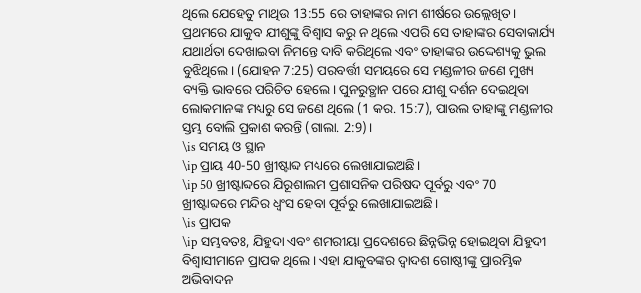ଥିଲେ ଯେହେତୁ ମାଥିଉ 13:55 ରେ ତାହାଙ୍କର ନାମ ଶୀର୍ଷରେ ଉଲ୍ଲେଖିତ। ପ୍ରଥମରେ ଯାକୁବ ଯୀଶୁଙ୍କୁ ବିଶ୍ଵାସ କରୁ ନ ଥିଲେ ଏପରି ସେ ତାହାଙ୍କର ସେବାକାର୍ଯ୍ୟ ଯଥାର୍ଥତା ଦେଖାଇବା ନିମନ୍ତେ ଦାବି କରିଥିଲେ ଏବଂ ତାହାଙ୍କର ଉଦ୍ଦେଶ୍ୟକୁ ଭୁଲ ବୁଝିଥିଲେ। (ଯୋହନ 7:25) ପରବର୍ତ୍ତୀ ସମୟରେ ସେ ମଣ୍ଡଳୀର ଜଣେ ମୁଖ୍ୟ ବ୍ୟକ୍ତି ଭାବରେ ପରିଚିତ ହେଲେ। ପୁନରୁତ୍ଥାନ ପରେ ଯୀଶୁ ଦର୍ଶନ ଦେଇଥିବା ଲୋକମାନଙ୍କ ମଧ୍ୟରୁ ସେ ଜଣେ ଥିଲେ (1 କର. 15:7), ପାଉଲ ତାହାଙ୍କୁ ମଣ୍ଡଳୀର ସ୍ତମ୍ଭ ବୋଲି ପ୍ରକାଶ କରନ୍ତି (ଗାଲା. 2:9)।
\is ସମୟ ଓ ସ୍ଥାନ
\ip ପ୍ରାୟ 40-50 ଖ୍ରୀଷ୍ଟାବ୍ଦ ମଧ୍ୟରେ ଲେଖାଯାଇଅଛି।
\ip 50 ଖ୍ରୀଷ୍ଟାବ୍ଦରେ ଯିରୂଶାଲମ ପ୍ରଶାସନିକ ପରିଷଦ ପୂର୍ବରୁ ଏବଂ 70 ଖ୍ରୀଷ୍ଟାବ୍ଦରେ ମନ୍ଦିର ଧ୍ୱଂସ ହେବା ପୂର୍ବରୁ ଲେଖାଯାଇଅଛି।
\is ପ୍ରାପକ
\ip ସମ୍ଭବତଃ, ଯିହୁଦା ଏବଂ ଶମରୀୟା ପ୍ରଦେଶରେ ଛିନ୍ନଭିନ୍ନ ହୋଇଥିବା ଯିହୁଦୀ ବିଶ୍ଵାସୀମାନେ ପ୍ରାପକ ଥିଲେ। ଏହା ଯାକୁବଙ୍କର ଦ୍ୱାଦଶ ଗୋଷ୍ଠୀଙ୍କୁ ପ୍ରାରମ୍ଭିକ ଅଭିବାଦନ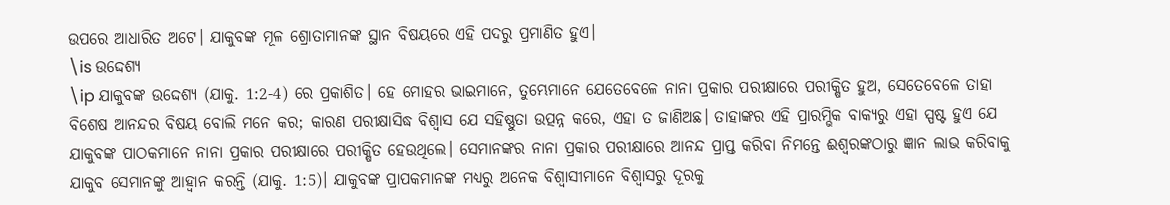ଉପରେ ଆଧାରିତ ଅଟେ। ଯାକୁବଙ୍କ ମୂଳ ଶ୍ରୋତାମାନଙ୍କ ସ୍ଥାନ ବିଷୟରେ ଏହି ପଦରୁ ପ୍ରମାଣିତ ହୁଏ।
\is ଉଦ୍ଦେଶ୍ୟ
\ip ଯାକୁବଙ୍କ ଉଦ୍ଦେଶ୍ୟ (ଯାକୁ. 1:2-4) ରେ ପ୍ରକାଶିତ। ହେ ମୋହର ଭାଇମାନେ, ତୁମ୍ଭେମାନେ ଯେତେବେଳେ ନାନା ପ୍ରକାର ପରୀକ୍ଷାରେ ପରୀକ୍ଷିତ ହୁଅ, ସେତେବେଳେ ତାହା ବିଶେଷ ଆନନ୍ଦର ବିଷୟ ବୋଲି ମନେ କର; କାରଣ ପରୀକ୍ଷାସିଦ୍ଧ ବିଶ୍ୱାସ ଯେ ସହିଷ୍ଣୁତା ଉତ୍ପନ୍ନ କରେ, ଏହା ତ ଜାଣିଅଛ। ତାହାଙ୍କର ଏହି ପ୍ରାରମ୍ଭିକ ବାକ୍ୟରୁ ଏହା ସ୍ପଷ୍ଟ ହୁଏ ଯେ ଯାକୁବଙ୍କ ପାଠକମାନେ ନାନା ପ୍ରକାର ପରୀକ୍ଷାରେ ପରୀକ୍ଷିତ ହେଉଥିଲେ। ସେମାନଙ୍କର ନାନା ପ୍ରକାର ପରୀକ୍ଷାରେ ଆନନ୍ଦ ପ୍ରାପ୍ତ କରିବା ନିମନ୍ତେ ଈଶ୍ବରଙ୍କଠାରୁ ଜ୍ଞାନ ଲାଭ କରିବାକୁ ଯାକୁବ ସେମାନଙ୍କୁ ଆହ୍ୱାନ କରନ୍ତି (ଯାକୁ. 1:5)। ଯାକୁବଙ୍କ ପ୍ରାପକମାନଙ୍କ ମଧ୍ୟରୁ ଅନେକ ବିଶ୍ଵାସୀମାନେ ବିଶ୍ୱାସରୁ ଦୂରକୁ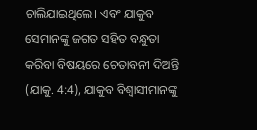ଚାଲିଯାଇଥିଲେ। ଏବଂ ଯାକୁବ ସେମାନଙ୍କୁ ଜଗତ ସହିତ ବନ୍ଧୁତା କରିବା ବିଷୟରେ ଚେତାବନୀ ଦିଅନ୍ତି (ଯାକୁ. 4:4), ଯାକୁବ ବିଶ୍ଵାସୀମାନଙ୍କୁ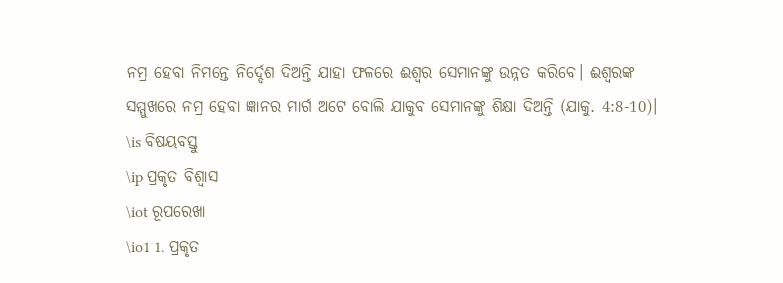ନମ୍ର ହେବା ନିମନ୍ତେ ନିର୍ଦ୍ଦେଶ ଦିଅନ୍ତି ଯାହା ଫଳରେ ଈଶ୍ବର ସେମାନଙ୍କୁ ଉନ୍ନତ କରିବେ। ଈଶ୍ବରଙ୍କ ସମ୍ମୁଖରେ ନମ୍ର ହେବା ଜ୍ଞାନର ମାର୍ଗ ଅଟେ ବୋଲି ଯାକୁବ ସେମାନଙ୍କୁ ଶିକ୍ଷା ଦିଅନ୍ତି (ଯାକୁ. 4:8-10)।
\is ବିଷୟବସ୍ତୁ
\ip ପ୍ରକୃତ ବିଶ୍ଵାସ
\iot ରୂପରେଖା
\io1 1. ପ୍ରକୃତ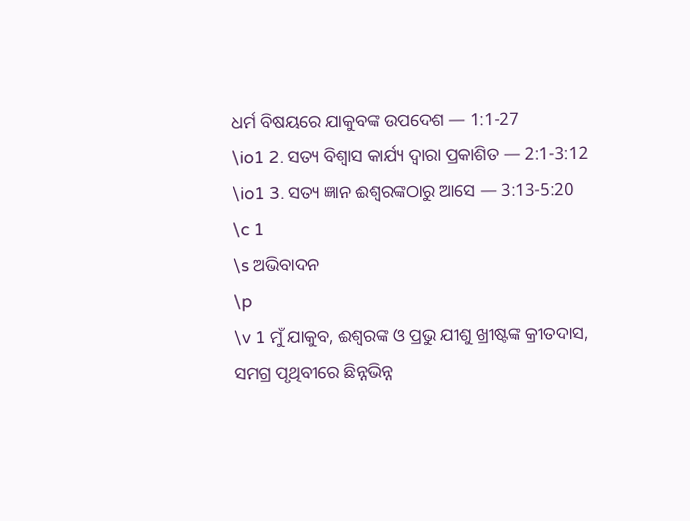ଧର୍ମ ବିଷୟରେ ଯାକୁବଙ୍କ ଉପଦେଶ — 1:1-27
\io1 2. ସତ୍ୟ ବିଶ୍ଵାସ କାର୍ଯ୍ୟ ଦ୍ଵାରା ପ୍ରକାଶିତ — 2:1-3:12
\io1 3. ସତ୍ୟ ଜ୍ଞାନ ଈଶ୍ବରଙ୍କଠାରୁ ଆସେ — 3:13-5:20
\c 1
\s ଅଭିବାଦନ
\p
\v 1 ମୁଁ ଯାକୁବ, ଈଶ୍ବରଙ୍କ ଓ ପ୍ରଭୁ ଯୀଶୁ ଖ୍ରୀଷ୍ଟଙ୍କ କ୍ରୀତଦାସ, ସମଗ୍ର ପୃଥିବୀରେ ଛିନ୍ନଭିନ୍ନ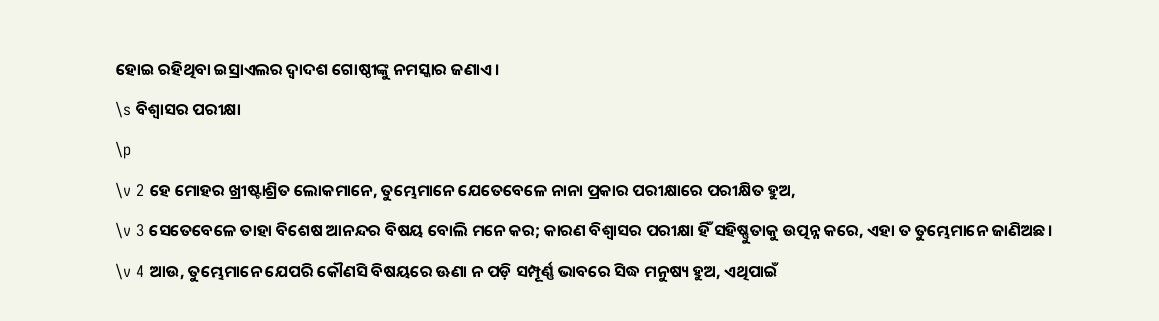ହୋଇ ରହିଥିବା ଇସ୍ରାଏଲର ଦ୍ୱାଦଶ ଗୋଷ୍ଠୀଙ୍କୁ ନମସ୍କାର ଜଣାଏ।
\s ବିଶ୍ୱାସର ପରୀକ୍ଷା
\p
\v 2 ହେ ମୋହର ଖ୍ରୀଷ୍ଟାଶ୍ରିତ ଲୋକମାନେ, ତୁମ୍ଭେମାନେ ଯେତେବେଳେ ନାନା ପ୍ରକାର ପରୀକ୍ଷାରେ ପରୀକ୍ଷିତ ହୁଅ,
\v 3 ସେତେବେଳେ ତାହା ବିଶେଷ ଆନନ୍ଦର ବିଷୟ ବୋଲି ମନେ କର; କାରଣ ବିଶ୍ୱାସର ପରୀକ୍ଷା ହିଁ ସହିଷ୍ଣୁତାକୁ ଉତ୍ପନ୍ନ କରେ, ଏହା ତ ତୁମ୍ଭେମାନେ ଜାଣିଅଛ।
\v 4 ଆଉ, ତୁମ୍ଭେମାନେ ଯେପରି କୌଣସି ବିଷୟରେ ଊଣା ନ ପଡ଼ି ସମ୍ପୂର୍ଣ୍ଣ ଭାବରେ ସିଦ୍ଧ ମନୁଷ୍ୟ ହୁଅ, ଏଥିପାଇଁ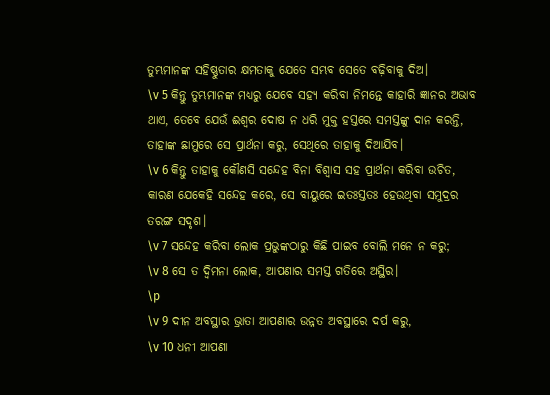ତୁମ୍ଭମାନଙ୍କ ସହିଷ୍ଣୁତାର କ୍ଷମତାକୁ ଯେତେ ସମ୍ଭବ ସେତେ ବଢ଼ିବାକୁ ଦିଅ।
\v 5 କିନ୍ତୁ ତୁମ୍ଭମାନଙ୍କ ମଧ୍ୟରୁ ଯେବେ ସହ୍ୟ କରିବା ନିମନ୍ତେ କାହାରି ଜ୍ଞାନର ଅଭାବ ଥାଏ, ତେବେ ଯେଉଁ ଈଶ୍ବର ଦୋଷ ନ ଧରି ମୁକ୍ତ ହସ୍ତରେ ସମସ୍ତଙ୍କୁ ଦାନ କରନ୍ତି, ତାହାଙ୍କ ଛାମୁରେ ସେ ପ୍ରାର୍ଥନା କରୁ, ସେଥିରେ ତାହାକୁ ଦିଆଯିବ।
\v 6 କିନ୍ତୁ ତାହାକୁ କୌଣସି ସନ୍ଦେହ ବିନା ବିଶ୍ୱାସ ସହ ପ୍ରାର୍ଥନା କରିବା ଉଚିତ, କାରଣ ଯେକେହି ସନ୍ଦେହ କରେ, ସେ ବାୟୁରେ ଇତଃସ୍ତତଃ ହେଉଥିବା ସମୁଦ୍ରର ତରଙ୍ଗ ସଦୃଶ।
\v 7 ସନ୍ଦେହ କରିବା ଲୋକ ପ୍ରଭୁଙ୍କଠାରୁ କିଛି ପାଇବ ବୋଲି ମନେ ନ କରୁ;
\v 8 ସେ ତ ଦ୍ୱିମନା ଲୋକ, ଆପଣାର ସମସ୍ତ ଗତିରେ ଅସ୍ଥିର।
\p
\v 9 ଦୀନ ଅବସ୍ଥାର ଭ୍ରାତା ଆପଣାର ଉନ୍ନତ ଅବସ୍ଥାରେ ଦର୍ପ କରୁ,
\v 10 ଧନୀ ଆପଣା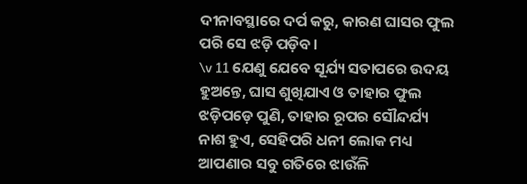ଦୀନାବସ୍ଥାରେ ଦର୍ପ କରୁ, କାରଣ ଘାସର ଫୁଲ ପରି ସେ ଝଡ଼ି ପଡ଼ିବ।
\v 11 ଯେଣୁ ଯେବେ ସୂର୍ଯ୍ୟ ସତାପରେ ଉଦୟ ହୁଅନ୍ତେ, ଘାସ ଶୁଖିଯାଏ ଓ ତାହାର ଫୁଲ ଝଡ଼ିପଡ଼େ ପୁଣି, ତାହାର ରୂପର ସୌନ୍ଦର୍ଯ୍ୟ ନାଶ ହୁଏ, ସେହିପରି ଧନୀ ଲୋକ ମଧ୍ୟ ଆପଣାର ସବୁ ଗତିରେ ଝାଉଁଳି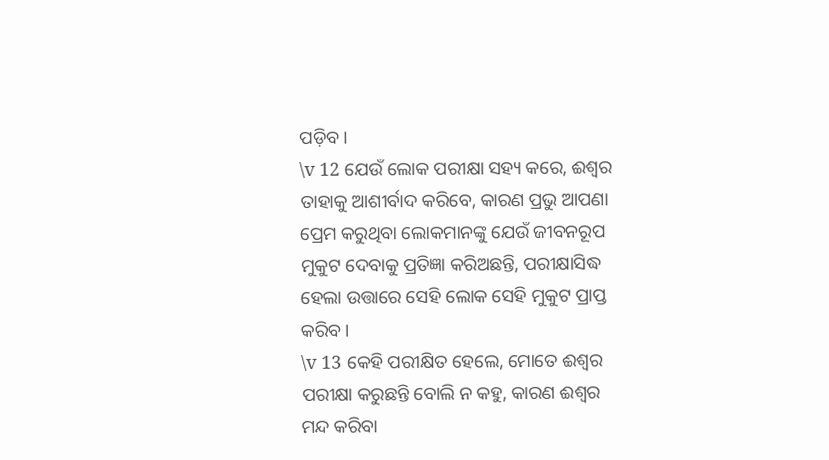ପଡ଼ିବ।
\v 12 ଯେଉଁ ଲୋକ ପରୀକ୍ଷା ସହ୍ୟ କରେ, ଈଶ୍ବର ତାହାକୁ ଆଶୀର୍ବାଦ କରିବେ, କାରଣ ପ୍ରଭୁ ଆପଣା ପ୍ରେମ କରୁଥିବା ଲୋକମାନଙ୍କୁ ଯେଉଁ ଜୀବନରୂପ ମୁକୁଟ ଦେବାକୁ ପ୍ରତିଜ୍ଞା କରିଅଛନ୍ତି, ପରୀକ୍ଷାସିଦ୍ଧ ହେଲା ଉତ୍ତାରେ ସେହି ଲୋକ ସେହି ମୁକୁଟ ପ୍ରାପ୍ତ କରିବ।
\v 13 କେହି ପରୀକ୍ଷିତ ହେଲେ, ମୋତେ ଈଶ୍ବର ପରୀକ୍ଷା କରୁଛନ୍ତି ବୋଲି ନ କହୁ, କାରଣ ଈଶ୍ବର ମନ୍ଦ କରିବା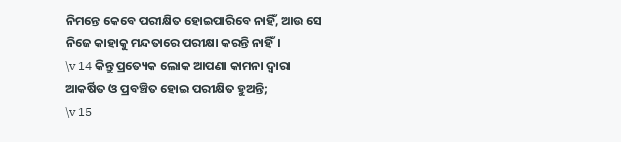ନିମନ୍ତେ କେବେ ପରୀକ୍ଷିତ ହୋଇପାରିବେ ନାହିଁ, ଆଉ ସେ ନିଜେ କାହାକୁ ମନ୍ଦତାରେ ପରୀକ୍ଷା କରନ୍ତି ନାହିଁ।
\v 14 କିନ୍ତୁ ପ୍ରତ୍ୟେକ ଲୋକ ଆପଣା କାମନା ଦ୍ୱାରା ଆକର୍ଷିତ ଓ ପ୍ରବଞ୍ଚିତ ହୋଇ ପରୀକ୍ଷିତ ହୁଅନ୍ତି;
\v 15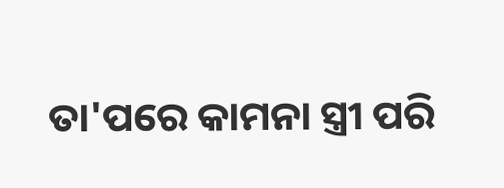ତା'ପରେ କାମନା ସ୍ତ୍ରୀ ପରି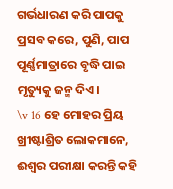ଗର୍ଭଧାରଣ କରି ପାପକୁ ପ୍ରସବ କରେ, ପୁଣି, ପାପ ପୂର୍ଣ୍ଣମାତ୍ରାରେ ବୃଦ୍ଧି ପାଇ ମୃତ୍ୟୁକୁ ଜନ୍ମ ଦିଏ।
\v 16 ହେ ମୋହର ପ୍ରିୟ ଖ୍ରୀଷ୍ଟାଶ୍ରିତ ଲୋକମାନେ, ଈଶ୍ବର ପରୀକ୍ଷା କରନ୍ତି କହି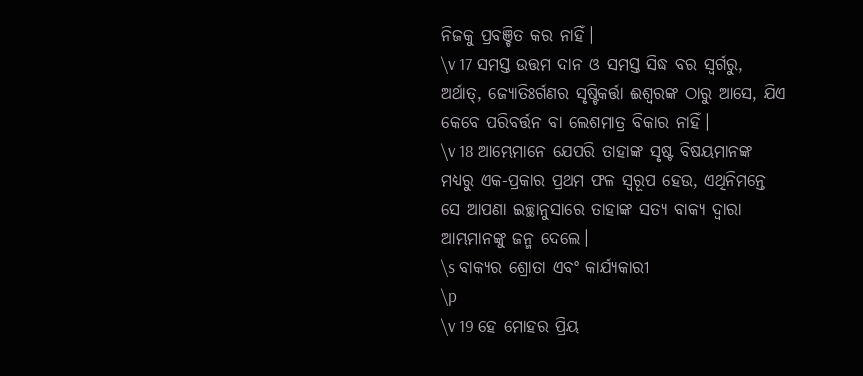ନିଜକୁ ପ୍ରବଞ୍ଚିତ କର ନାହିଁ।
\v 17 ସମସ୍ତ ଉତ୍ତମ ଦାନ ଓ ସମସ୍ତ ସିଦ୍ଧ ବର ସ୍ବର୍ଗରୁ, ଅର୍ଥାତ୍‍, ଜ୍ୟୋତିଃର୍ଗଣର ସୃଷ୍ଟିକର୍ତ୍ତା ଈଶ୍ବରଙ୍କ ଠାରୁ ଆସେ, ଯିଏ କେବେ ପରିବର୍ତ୍ତନ ବା ଲେଶମାତ୍ର ବିକାର ନାହିଁ।
\v 18 ଆମ୍ଭେମାନେ ଯେପରି ତାହାଙ୍କ ସୃଷ୍ଟ ବିଷୟମାନଙ୍କ ମଧ୍ୟରୁ ଏକ-ପ୍ରକାର ପ୍ରଥମ ଫଳ ସ୍ୱରୂପ ହେଉ, ଏଥିନିମନ୍ତେ ସେ ଆପଣା ଇଚ୍ଛାନୁସାରେ ତାହାଙ୍କ ସତ୍ୟ ବାକ୍ୟ ଦ୍ୱାରା ଆମ୍ଭମାନଙ୍କୁ ଜନ୍ମ ଦେଲେ।
\s ବାକ୍ୟର ଶ୍ରୋତା ଏବଂ କାର୍ଯ୍ୟକାରୀ
\p
\v 19 ହେ ମୋହର ପ୍ରିୟ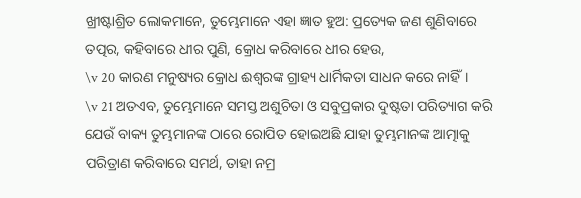ଖ୍ରୀଷ୍ଟାଶ୍ରିତ ଲୋକମାନେ, ତୁମ୍ଭେମାନେ ଏହା ଜ୍ଞାତ ହୁଅ: ପ୍ରତ୍ୟେକ ଜଣ ଶୁଣିବାରେ ତତ୍ପର, କହିବାରେ ଧୀର ପୁଣି, କ୍ରୋଧ କରିବାରେ ଧୀର ହେଉ,
\v 20 କାରଣ ମନୁଷ୍ୟର କ୍ରୋଧ ଈଶ୍ବରଙ୍କ ଗ୍ରାହ୍ୟ ଧାର୍ମିକତା ସାଧନ କରେ ନାହିଁ।
\v 21 ଅତଏବ, ତୁମ୍ଭେମାନେ ସମସ୍ତ ଅଶୁଚିତା ଓ ସବୁପ୍ରକାର ଦୁଷ୍ଟତା ପରିତ୍ୟାଗ କରି ଯେଉଁ ବାକ୍ୟ ତୁମ୍ଭମାନଙ୍କ ଠାରେ ରୋପିତ ହୋଇଅଛି ଯାହା ତୁମ୍ଭମାନଙ୍କ ଆତ୍ମାକୁ ପରିତ୍ରାଣ କରିବାରେ ସମର୍ଥ, ତାହା ନମ୍ର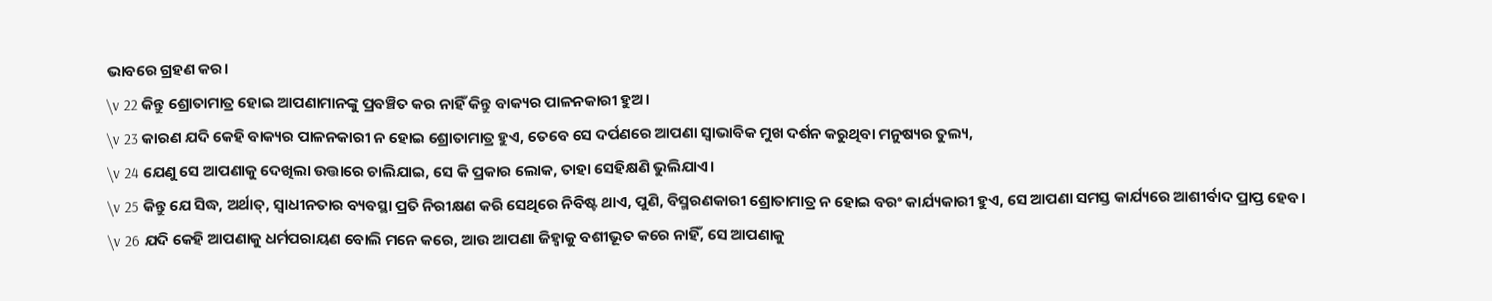ଭାବରେ ଗ୍ରହଣ କର।
\v 22 କିନ୍ତୁ ଶ୍ରୋତାମାତ୍ର ହୋଇ ଆପଣାମାନଙ୍କୁ ପ୍ରବଞ୍ଚିତ କର ନାହିଁ କିନ୍ତୁ ବାକ୍ୟର ପାଳନକାରୀ ହୁଅ।
\v 23 କାରଣ ଯଦି କେହି ବାକ୍ୟର ପାଳନକାରୀ ନ ହୋଇ ଶ୍ରୋତାମାତ୍ର ହୁଏ, ତେବେ ସେ ଦର୍ପଣରେ ଆପଣା ସ୍ୱାଭାବିକ ମୁଖ ଦର୍ଶନ କରୁଥିବା ମନୁଷ୍ୟର ତୁଲ୍ୟ,
\v 24 ଯେଣୁ ସେ ଆପଣାକୁ ଦେଖିଲା ଉତ୍ତାରେ ଚାଲିଯାଇ, ସେ କି ପ୍ରକାର ଲୋକ, ତାହା ସେହିକ୍ଷଣି ଭୁଲିଯାଏ।
\v 25 କିନ୍ତୁ ଯେ ସିଦ୍ଧ, ଅର୍ଥାତ୍‍, ସ୍ୱାଧୀନତାର ବ୍ୟବସ୍ଥା ପ୍ରତି ନିରୀକ୍ଷଣ କରି ସେଥିରେ ନିବିଷ୍ଟ ଥାଏ, ପୁଣି, ବିସ୍ମରଣକାରୀ ଶ୍ରୋତାମାତ୍ର ନ ହୋଇ ବରଂ କାର୍ଯ୍ୟକାରୀ ହୁଏ, ସେ ଆପଣା ସମସ୍ତ କାର୍ଯ୍ୟରେ ଆଶୀର୍ବାଦ ପ୍ରାପ୍ତ ହେବ।
\v 26 ଯଦି କେହି ଆପଣାକୁ ଧର୍ମପରାୟଣ ବୋଲି ମନେ କରେ, ଆଉ ଆପଣା ଜିହ୍ୱାକୁ ବଶୀଭୂତ କରେ ନାହିଁ, ସେ ଆପଣାକୁ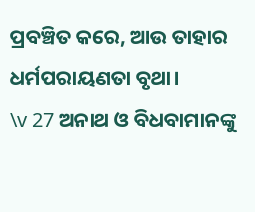ପ୍ରବଞ୍ଚିତ କରେ, ଆଉ ତାହାର ଧର୍ମପରାୟଣତା ବୃଥା।
\v 27 ଅନାଥ ଓ ବିଧବାମାନଙ୍କୁ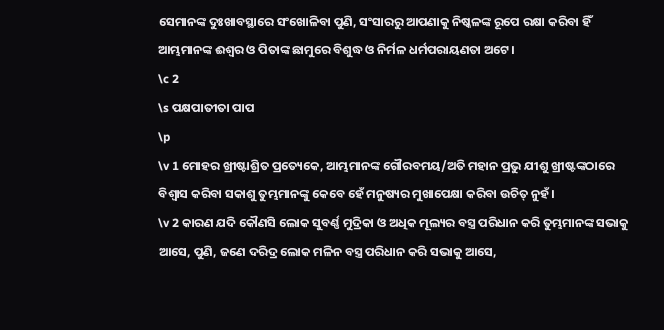ସେମାନଙ୍କ ଦୁଃଖାବସ୍ଥାରେ ସଂଖୋଳିବା ପୁଣି, ସଂସାରରୁ ଆପଣାକୁ ନିଷ୍କଳଙ୍କ ରୂପେ ରକ୍ଷା କରିବା ହିଁ ଆମ୍ଭମାନଙ୍କ ଈଶ୍ବର ଓ ପିତାଙ୍କ ଛାମୁରେ ବିଶୁଦ୍ଧ ଓ ନିର୍ମଳ ଧର୍ମପରାୟଣତା ଅଟେ।
\c 2
\s ପକ୍ଷପାତୀତା ପାପ
\p
\v 1 ମୋହର ଖ୍ରୀଷ୍ଟାଶ୍ରିତ ପ୍ରତ୍ୟେକେ, ଆମ୍ଭମାନଙ୍କ ଗୌରବମୟ/ଅତି ମହାନ ପ୍ରଭୁ ଯୀଶୁ ଖ୍ରୀଷ୍ଟଙ୍କଠାରେ ବିଶ୍ୱାସ କରିବା ସକାଶୁ ତୁମ୍ଭମାନଙ୍କୁ କେବେ ହେଁ ମନୁଷ୍ୟର ମୁଖାପେକ୍ଷା କରିବା ଉଚିତ୍ ନୁହଁ।
\v 2 କାରଣ ଯଦି କୌଣସି ଲୋକ ସୁବର୍ଣ୍ଣ ମୁଦ୍ରିକା ଓ ଅଧିକ ମୂଲ୍ୟର ବସ୍ତ୍ର ପରିଧାନ କରି ତୁମ୍ଭମାନଙ୍କ ସଭାକୁ ଆସେ, ପୁଣି, ଜଣେ ଦରିଦ୍ର ଲୋକ ମଳିନ ବସ୍ତ୍ର ପରିଧାନ କରି ସଭାକୁ ଆସେ,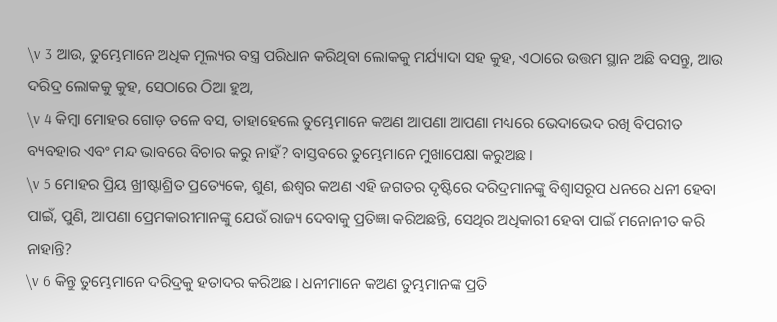\v 3 ଆଉ, ତୁମ୍ଭେମାନେ ଅଧିକ ମୂଲ୍ୟର ବସ୍ତ୍ର ପରିଧାନ କରିଥିବା ଲୋକକୁ ମର୍ଯ୍ୟାଦା ସହ କୁହ, ଏଠାରେ ଉତ୍ତମ ସ୍ଥାନ ଅଛି ବସନ୍ତୁ, ଆଉ ଦରିଦ୍ର ଲୋକକୁ କୁହ, ସେଠାରେ ଠିଆ ହୁଅ,
\v 4 କିମ୍ବା ମୋହର ଗୋଡ଼ ତଳେ ବସ, ତାହାହେଲେ ତୁମ୍ଭେମାନେ କଅଣ ଆପଣା ଆପଣା ମଧ୍ୟରେ ଭେଦାଭେଦ ରଖି ବିପରୀତ ବ୍ୟବହାର ଏବଂ ମନ୍ଦ ଭାବରେ ବିଚାର କରୁ ନାହଁ? ବାସ୍ତବରେ ତୁମ୍ଭେମାନେ ମୁଖାପେକ୍ଷା କରୁଅଛ।
\v 5 ମୋହର ପ୍ରିୟ ଖ୍ରୀଷ୍ଟାଶ୍ରିତ ପ୍ରତ୍ୟେକେ, ଶୁଣ, ଈଶ୍ବର କଅଣ ଏହି ଜଗତର ଦୃଷ୍ଟିରେ ଦରିଦ୍ରମାନଙ୍କୁ ବିଶ୍ୱାସରୂପ ଧନରେ ଧନୀ ହେବା ପାଇଁ, ପୁଣି, ଆପଣା ପ୍ରେମକାରୀମାନଙ୍କୁ ଯେଉଁ ରାଜ୍ୟ ଦେବାକୁ ପ୍ରତିଜ୍ଞା କରିଅଛନ୍ତି, ସେଥିର ଅଧିକାରୀ ହେବା ପାଇଁ ମନୋନୀତ କରି ନାହାନ୍ତି?
\v 6 କିନ୍ତୁ ତୁମ୍ଭେମାନେ ଦରିଦ୍ରକୁ ହତାଦର କରିଅଛ। ଧନୀମାନେ କଅଣ ତୁମ୍ଭମାନଙ୍କ ପ୍ରତି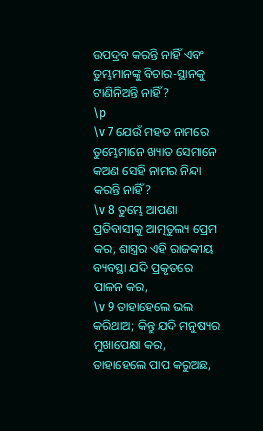ଉପଦ୍ରବ କରନ୍ତି ନାହିଁ ଏବଂ ତୁମ୍ଭମାନଙ୍କୁ ବିଚାର-ସ୍ଥାନକୁ ଟାଣିନିଅନ୍ତି ନାହିଁ?
\p
\v 7 ଯେଉଁ ମହତ‍ ନାମରେ ତୁମ୍ଭେମାନେ ଖ୍ୟାତ ସେମାନେ କଅଣ ସେହି ନାମର ନିନ୍ଦା କରନ୍ତି ନାହିଁ?
\v 8 ତୁମ୍ଭେ ଆପଣା ପ୍ରତିବାସୀକୁ ଆତ୍ମତୁଲ୍ୟ ପ୍ରେମ କର, ଶାସ୍ତ୍ରର ଏହି ରାଜକୀୟ ବ୍ୟବସ୍ଥା ଯଦି ପ୍ରକୃତରେ ପାଳନ କର,
\v 9 ତାହାହେଲେ ଭଲ କରିଥାଅ; କିନ୍ତୁ ଯଦି ମନୁଷ୍ୟର ମୁଖାପେକ୍ଷା କର, ତାହାହେଲେ ପାପ କରୁଅଛ,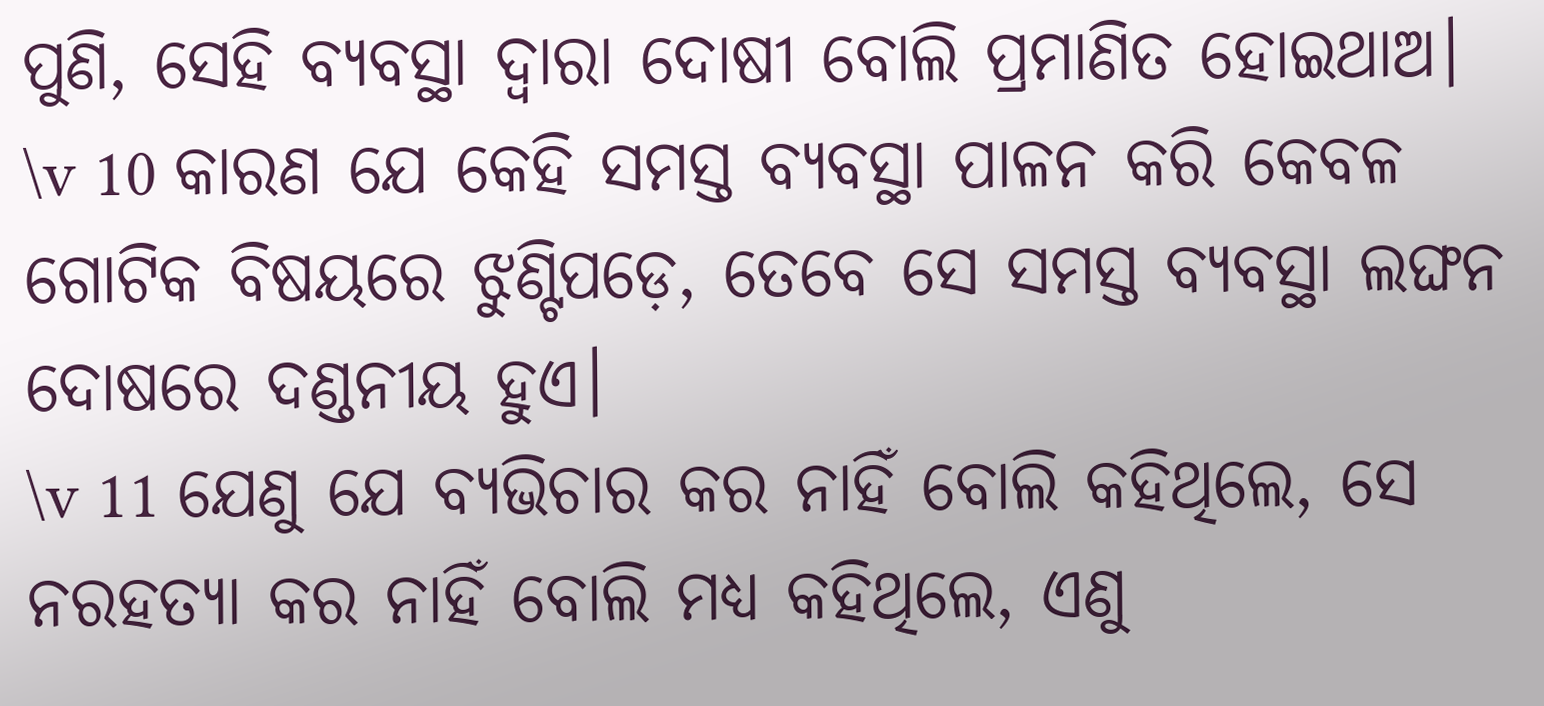ପୁଣି, ସେହି ବ୍ୟବସ୍ଥା ଦ୍ୱାରା ଦୋଷୀ ବୋଲି ପ୍ରମାଣିତ ହୋଇଥାଅ।
\v 10 କାରଣ ଯେ କେହି ସମସ୍ତ ବ୍ୟବସ୍ଥା ପାଳନ କରି କେବଳ ଗୋଟିକ ବିଷୟରେ ଝୁଣ୍ଟିପଡ଼େ, ତେବେ ସେ ସମସ୍ତ ବ୍ୟବସ୍ଥା ଲଙ୍ଘନ ଦୋଷରେ ଦଣ୍ଡନୀୟ ହୁଏ।
\v 11 ଯେଣୁ ଯେ ବ୍ୟଭିଚାର କର ନାହିଁ ବୋଲି କହିଥିଲେ, ସେ ନରହତ୍ୟା କର ନାହିଁ ବୋଲି ମଧ୍ୟ କହିଥିଲେ, ଏଣୁ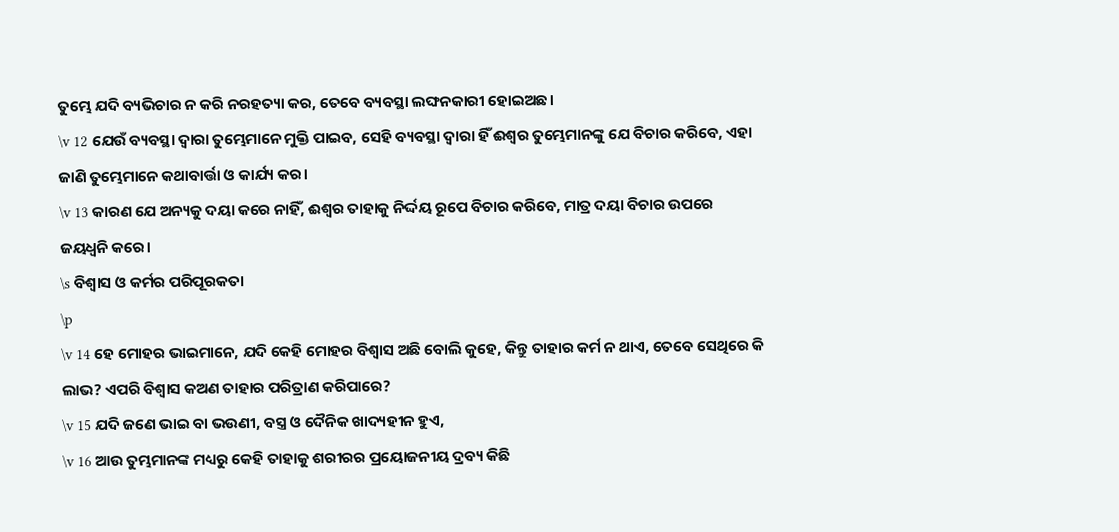ତୁମ୍ଭେ ଯଦି ବ୍ୟଭିଚାର ନ କରି ନରହତ୍ୟା କର, ତେବେ ବ୍ୟବସ୍ଥା ଲଙ୍ଘନକାରୀ ହୋଇଅଛ।
\v 12 ଯେଉଁ ବ୍ୟବସ୍ଥା ଦ୍ୱାରା ତୁମ୍ଭେମାନେ ମୁକ୍ତି ପାଇବ, ସେହି ବ୍ୟବସ୍ଥା ଦ୍ୱାରା ହିଁ ଈଶ୍ବର ତୁମ୍ଭେମାନଙ୍କୁ ଯେ ବିଚାର କରିବେ, ଏହା ଜାଣି ତୁମ୍ଭେମାନେ କଥାବାର୍ତ୍ତା ଓ କାର୍ଯ୍ୟ କର।
\v 13 କାରଣ ଯେ ଅନ୍ୟକୁ ଦୟା କରେ ନାହିଁ, ଈଶ୍ଵର ତାହାକୁ ନିର୍ଦ୍ଦୟ ରୂପେ ବିଚାର କରିବେ, ମାତ୍ର ଦୟା ବିଚାର ଉପରେ ଜୟଧ୍ୱନି କରେ।
\s ବିଶ୍ୱାସ ଓ କର୍ମର ପରିପୂରକତା
\p
\v 14 ହେ ମୋହର ଭାଇମାନେ, ଯଦି କେହି ମୋହର ବିଶ୍ୱାସ ଅଛି ବୋଲି କୁହେ, କିନ୍ତୁ ତାହାର କର୍ମ ନ ଥାଏ, ତେବେ ସେଥିରେ କି ଲାଭ? ଏପରି ବିଶ୍ୱାସ କଅଣ ତାହାର ପରିତ୍ରାଣ କରିପାରେ?
\v 15 ଯଦି ଜଣେ ଭାଇ ବା ଭଉଣୀ, ବସ୍ତ୍ର ଓ ଦୈନିକ ଖାଦ୍ୟହୀନ ହୁଏ,
\v 16 ଆଉ ତୁମ୍ଭମାନଙ୍କ ମଧ୍ୟରୁ କେହି ତାହାକୁ ଶରୀରର ପ୍ରୟୋଜନୀୟ ଦ୍ରବ୍ୟ କିଛି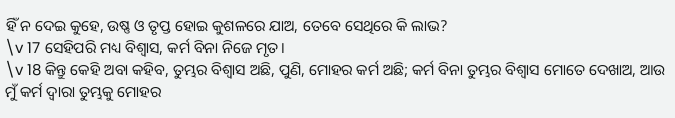ହିଁ ନ ଦେଇ କୁହେ, ଉଷ୍ଣ ଓ ତୃପ୍ତ ହୋଇ କୁଶଳରେ ଯାଅ, ତେବେ ସେଥିରେ କି ଲାଭ?
\v 17 ସେହିପରି ମଧ୍ୟ ବିଶ୍ୱାସ, କର୍ମ ବିନା ନିଜେ ମୃତ।
\v 18 କିନ୍ତୁ କେହି ଅବା କହିବ, ତୁମ୍ଭର ବିଶ୍ୱାସ ଅଛି, ପୁଣି, ମୋହର କର୍ମ ଅଛି; କର୍ମ ବିନା ତୁମ୍ଭର ବିଶ୍ୱାସ ମୋତେ ଦେଖାଅ, ଆଉ ମୁଁ କର୍ମ ଦ୍ୱାରା ତୁମ୍ଭକୁ ମୋହର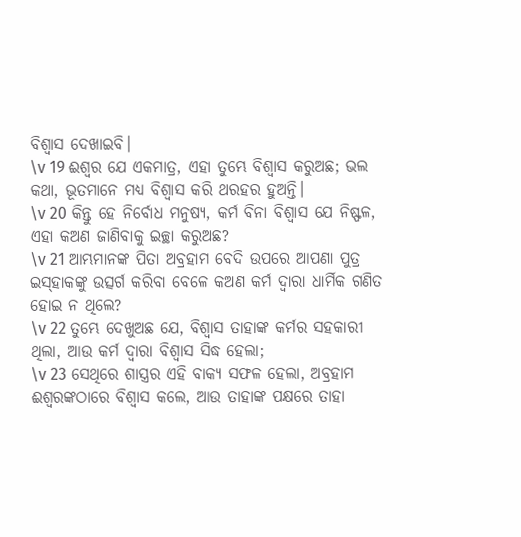ବିଶ୍ୱାସ ଦେଖାଇବି।
\v 19 ଈଶ୍ବର ଯେ ଏକମାତ୍ର, ଏହା ତୁମ୍ଭେ ବିଶ୍ୱାସ କରୁଅଛ; ଭଲ କଥା, ଭୂତମାନେ ମଧ୍ୟ ବିଶ୍ୱାସ କରି ଥରହର ହୁଅନ୍ତି।
\v 20 କିନ୍ତୁ ହେ ନିର୍ବୋଧ ମନୁଷ୍ୟ, କର୍ମ ବିନା ବିଶ୍ୱାସ ଯେ ନିଷ୍ଫଳ, ଏହା କଅଣ ଜାଣିବାକୁ ଇଚ୍ଛା କରୁଅଛ?
\v 21 ଆମ୍ଭମାନଙ୍କ ପିତା ଅବ୍ରହାମ ବେଦି ଉପରେ ଆପଣା ପୁତ୍ର ଇସ୍‌ହାକଙ୍କୁ ଉତ୍ସର୍ଗ କରିବା ବେଳେ କଅଣ କର୍ମ ଦ୍ୱାରା ଧାର୍ମିକ ଗଣିତ ହୋଇ ନ ଥିଲେ?
\v 22 ତୁମ୍ଭେ ଦେଖୁଅଛ ଯେ, ବିଶ୍ୱାସ ତାହାଙ୍କ କର୍ମର ସହକାରୀ ଥିଲା, ଆଉ କର୍ମ ଦ୍ୱାରା ବିଶ୍ୱାସ ସିଦ୍ଧ ହେଲା;
\v 23 ସେଥିରେ ଶାସ୍ତ୍ରର ଏହି ବାକ୍ୟ ସଫଳ ହେଲା, ଅବ୍ରହାମ ଈଶ୍ବରଙ୍କଠାରେ ବିଶ୍ୱାସ କଲେ, ଆଉ ତାହାଙ୍କ ପକ୍ଷରେ ତାହା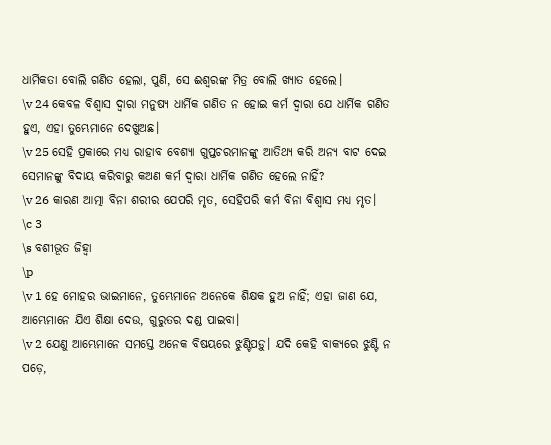ଧାର୍ମିକତା ବୋଲି ଗଣିତ ହେଲା, ପୁଣି, ସେ ଈଶ୍ବରଙ୍କ ମିତ୍ର ବୋଲି ଖ୍ୟାତ ହେଲେ।
\v 24 କେବଳ ବିଶ୍ୱାସ ଦ୍ୱାରା ମନୁଷ୍ୟ ଧାର୍ମିକ ଗଣିତ ନ ହୋଇ କର୍ମ ଦ୍ୱାରା ଯେ ଧାର୍ମିକ ଗଣିତ ହୁଏ, ଏହା ତୁମ୍ଭେମାନେ ଦେଖୁଅଛ।
\v 25 ସେହି ପ୍ରକାରେ ମଧ୍ୟ ରାହାବ ବେଶ୍ୟା ଗୁପ୍ତଚରମାନଙ୍କୁ ଆତିଥ୍ୟ କରି ଅନ୍ୟ ବାଟ ଦେଇ ସେମାନଙ୍କୁ ବିଦାୟ କରିବାରୁ କଅଣ କର୍ମ ଦ୍ୱାରା ଧାର୍ମିକ ଗଣିତ ହେଲେ ନାହିଁ?
\v 26 କାରଣ ଆତ୍ମା ବିନା ଶରୀର ଯେପରି ମୃତ, ସେହିପରି କର୍ମ ବିନା ବିଶ୍ୱାସ ମଧ୍ୟ ମୃତ।
\c 3
\s ବଶୀଭୂତ ଜିହ୍ୱା
\p
\v 1 ହେ ମୋହର ଭାଇମାନେ, ତୁମ୍ଭେମାନେ ଅନେକେ ଶିକ୍ଷକ ହୁଅ ନାହିଁ; ଏହା ଜାଣ ଯେ, ଆମ୍ଭେମାନେ ଯିଏ ଶିକ୍ଷା ଦେଉ, ଗୁରୁତର ଦଣ୍ଡ ପାଇବା।
\v 2 ଯେଣୁ ଆମ୍ଭେମାନେ ସମସ୍ତେ ଅନେକ ବିଷୟରେ ଝୁଣ୍ଟିପଡ଼ୁ। ଯଦି କେହି ବାକ୍ୟରେ ଝୁଣ୍ଟି ନ ପଡ଼େ,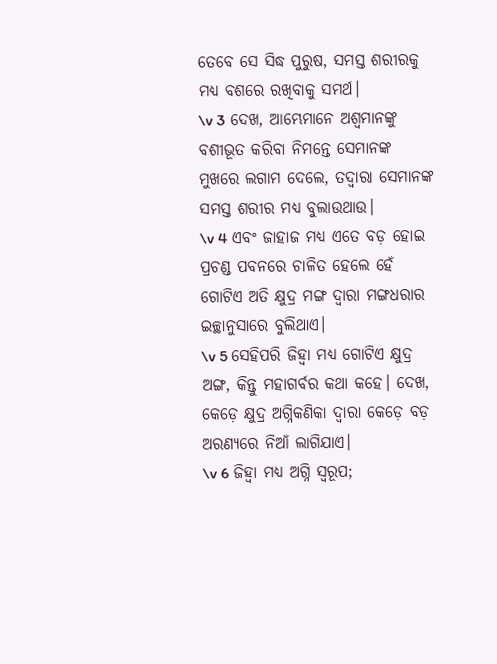ତେବେ ସେ ସିଦ୍ଧ ପୁରୁଷ, ସମସ୍ତ ଶରୀରକୁ ମଧ୍ୟ ବଶରେ ରଖିବାକୁ ସମର୍ଥ।
\v 3 ଦେଖ, ଆମ୍ଭେମାନେ ଅଶ୍ୱମାନଙ୍କୁ ବଶୀଭୂତ କରିବା ନିମନ୍ତେ ସେମାନଙ୍କ ମୁଖରେ ଲଗାମ ଦେଲେ, ତଦ୍ୱାରା ସେମାନଙ୍କ ସମସ୍ତ ଶରୀର ମଧ୍ୟ ବୁଲାଉଥାଉ।
\v 4 ଏବଂ ଜାହାଜ ମଧ୍ୟ ଏତେ ବଡ଼ ହୋଇ ପ୍ରଚଣ୍ଡ ପବନରେ ଚାଳିତ ହେଲେ ହେଁ ଗୋଟିଏ ଅତି କ୍ଷୁଦ୍ର ମଙ୍ଗ ଦ୍ୱାରା ମଙ୍ଗଧରାର ଇଚ୍ଛାନୁସାରେ ବୁଲିଥାଏ।
\v 5 ସେହିପରି ଜିହ୍ୱା ମଧ୍ୟ ଗୋଟିଏ କ୍ଷୁଦ୍ର ଅଙ୍ଗ, କିନ୍ତୁ ମହାଗର୍ବର କଥା କହେ। ଦେଖ, କେଡ଼େ କ୍ଷୁଦ୍ର ଅଗ୍ନିକଣିକା ଦ୍ୱାରା କେଡ଼େ ବଡ଼ ଅରଣ୍ୟରେ ନିଆଁ ଲାଗିଯାଏ।
\v 6 ଜିହ୍ୱା ମଧ୍ୟ ଅଗ୍ନି ସ୍ୱରୂପ;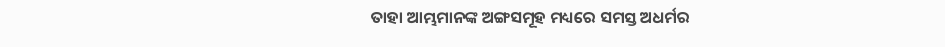ତାହା ଆମ୍ଭମାନଙ୍କ ଅଙ୍ଗସମୂହ ମଧ୍ୟରେ ସମସ୍ତ ଅଧର୍ମର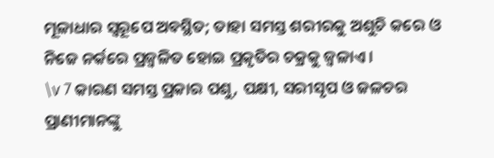ମୂଳାଧାର ସ୍ୱରୂପେ ଅବସ୍ଥିତ; ତାହା ସମସ୍ତ ଶରୀରକୁ ଅଶୁଚି କରେ ଓ ନିଜେ ନର୍କରେ ପ୍ରଜ୍ୱଳିତ ହୋଇ ପ୍ରକୃତିର ଚକ୍ରକୁ ଜ୍ୱଳାଏ।
\v 7 କାରଣ ସମସ୍ତ ପ୍ରକାର ପଶୁ, ପକ୍ଷୀ, ସରୀସୃପ ଓ ଜଳଚର ପ୍ରାଣୀମାନଙ୍କୁ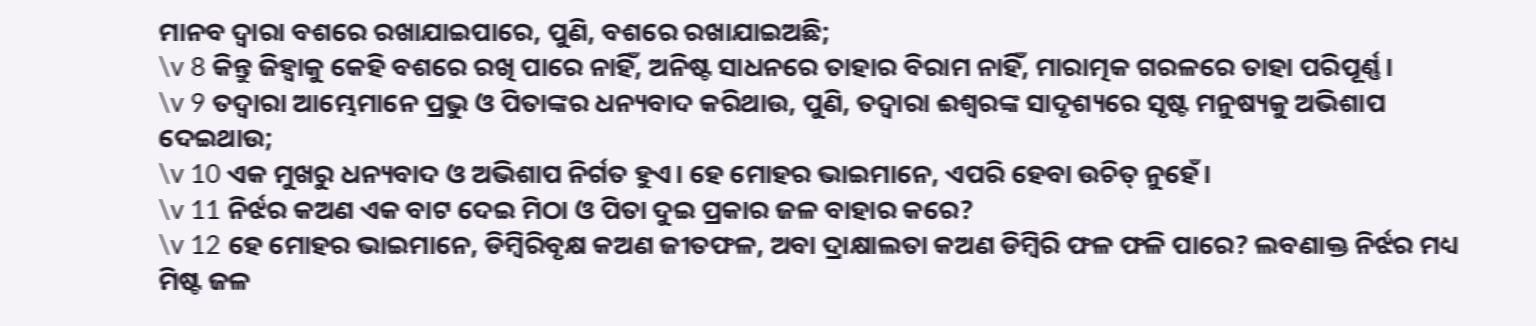ମାନବ ଦ୍ୱାରା ବଶରେ ରଖାଯାଇପାରେ, ପୁଣି, ବଶରେ ରଖାଯାଇଅଛି;
\v 8 କିନ୍ତୁ ଜିହ୍ୱାକୁ କେହି ବଶରେ ରଖି ପାରେ ନାହିଁ, ଅନିଷ୍ଟ ସାଧନରେ ତାହାର ବିରାମ ନାହିଁ, ମାରାତ୍ମକ ଗରଳରେ ତାହା ପରିପୂର୍ଣ୍ଣ।
\v 9 ତଦ୍ୱାରା ଆମ୍ଭେମାନେ ପ୍ରଭୁ ଓ ପିତାଙ୍କର ଧନ୍ୟବାଦ କରିଥାଉ, ପୁଣି, ତଦ୍ୱାରା ଈଶ୍ବରଙ୍କ ସାଦୃଶ୍ୟରେ ସୃଷ୍ଟ ମନୁଷ୍ୟକୁ ଅଭିଶାପ ଦେଇଥାଉ;
\v 10 ଏକ ମୁଖରୁ ଧନ୍ୟବାଦ ଓ ଅଭିଶାପ ନିର୍ଗତ ହୁଏ। ହେ ମୋହର ଭାଇମାନେ, ଏପରି ହେବା ଉଚିତ୍ ନୁହେଁ।
\v 11 ନିର୍ଝର କଅଣ ଏକ ବାଟ ଦେଇ ମିଠା ଓ ପିତା ଦୁଇ ପ୍ରକାର ଜଳ ବାହାର କରେ?
\v 12 ହେ ମୋହର ଭାଇମାନେ, ଡିମ୍ବିରିବୃକ୍ଷ କଅଣ ଜୀତଫଳ, ଅବା ଦ୍ରାକ୍ଷାଲତା କଅଣ ଡିମ୍ବିରି ଫଳ ଫଳି ପାରେ? ଲବଣାକ୍ତ ନିର୍ଝର ମଧ୍ୟ ମିଷ୍ଟ ଜଳ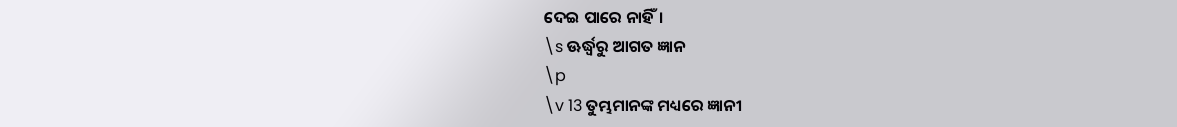ଦେଇ ପାରେ ନାହିଁ।
\s ଊର୍ଦ୍ଧ୍ୱରୁ ଆଗତ ଜ୍ଞାନ
\p
\v 13 ତୁମ୍ଭମାନଙ୍କ ମଧ୍ୟରେ ଜ୍ଞାନୀ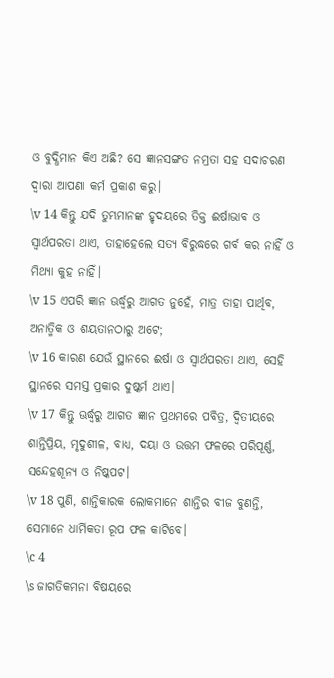ଓ ବୁଦ୍ଧିମାନ କିଏ ଅଛି? ସେ ଜ୍ଞାନସଙ୍ଗତ ନମ୍ରତା ସହ ସଦାଚରଣ ଦ୍ୱାରା ଆପଣା କର୍ମ ପ୍ରକାଶ କରୁ।
\v 14 କିନ୍ତୁ ଯଦି ତୁମ୍ଭମାନଙ୍କ ହୃଦୟରେ ତିକ୍ତ ଈର୍ଷାଭାବ ଓ ସ୍ୱାର୍ଥପରତା ଥାଏ, ତାହାହେଲେ ସତ୍ୟ ବିରୁଦ୍ଧରେ ଗର୍ବ କର ନାହିଁ ଓ ମିଥ୍ୟା କୁହ ନାହିଁ।
\v 15 ଏପରି ଜ୍ଞାନ ଊର୍ଦ୍ଧ୍ୱରୁ ଆଗତ ନୁହେଁ, ମାତ୍ର ତାହା ପାର୍ଥିବ, ଅନାତ୍ମିକ ଓ ଶୟତାନଠାରୁ ଅଟେ;
\v 16 କାରଣ ଯେଉଁ ସ୍ଥାନରେ ଈର୍ଷା ଓ ସ୍ୱାର୍ଥପରତା ଥାଏ, ସେହି ସ୍ଥାନରେ ସମସ୍ତ ପ୍ରକାର ଦୁଷ୍କର୍ମ ଥାଏ।
\v 17 କିନ୍ତୁ ଊର୍ଦ୍ଧ୍ୱରୁ ଆଗତ ଜ୍ଞାନ ପ୍ରଥମରେ ପବିତ୍ର, ଦ୍ୱିତୀୟରେ ଶାନ୍ତିପ୍ରିୟ, ମୃଦୁଶୀଳ, ବାଧ୍ୟ, ଦୟା ଓ ଉତ୍ତମ ଫଳରେ ପରିପୂର୍ଣ୍ଣ, ସନ୍ଦେହଶୂନ୍ୟ ଓ ନିଷ୍କପଟ।
\v 18 ପୁଣି, ଶାନ୍ତିକାରକ ଲୋକମାନେ ଶାନ୍ତିର ବୀଜ ବୁଣନ୍ତି, ସେମାନେ ଧାର୍ମିକତା ରୂପ ଫଳ କାଟିବେ।
\c 4
\s ଜାଗତିକମନା ବିଷୟରେ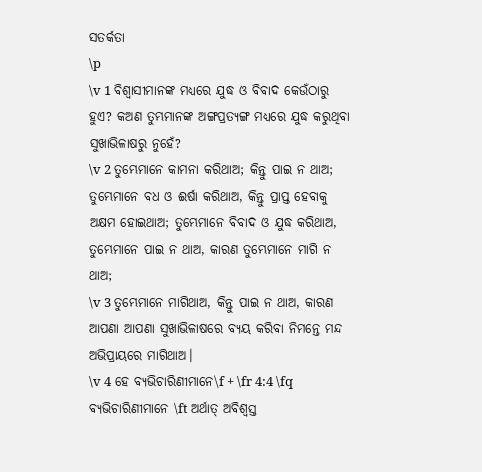ସତର୍କତା
\p
\v 1 ବିଶ୍ୱାସୀମାନଙ୍କ ମଧ୍ୟରେ ଯୁଦ୍ଧ ଓ ବିବାଦ କେଉଁଠାରୁ ହୁଏ? କଅଣ ତୁମ୍ଭମାନଙ୍କ ଅଙ୍ଗପ୍ରତ୍ୟଙ୍ଗ ମଧ୍ୟରେ ଯୁଦ୍ଧ କରୁଥିବା ସୁଖାଭିଳାଷରୁ ନୁହେଁ?
\v 2 ତୁମ୍ଭେମାନେ କାମନା କରିଥାଅ; କିନ୍ତୁ ପାଇ ନ ଥାଅ; ତୁମ୍ଭେମାନେ ବଧ ଓ ଈର୍ଷା କରିଥାଅ, କିନ୍ତୁ ପ୍ରାପ୍ତ ହେବାକୁ ଅକ୍ଷମ ହୋଇଥାଅ; ତୁମ୍ଭେମାନେ ବିବାଦ ଓ ଯୁଦ୍ଧ କରିଥାଅ, ତୁମ୍ଭେମାନେ ପାଇ ନ ଥାଅ, କାରଣ ତୁମ୍ଭେମାନେ ମାଗି ନ ଥାଅ;
\v 3 ତୁମ୍ଭେମାନେ ମାଗିଥାଅ, କିନ୍ତୁ ପାଇ ନ ଥାଅ, କାରଣ ଆପଣା ଆପଣା ସୁଖାଭିଳାଷରେ ବ୍ୟୟ କରିବା ନିମନ୍ତେ ମନ୍ଦ ଅଭିପ୍ରାୟରେ ମାଗିଥାଅ।
\v 4 ହେ ବ୍ୟଭିଚାରିଣୀମାନେ\f + \fr 4:4 \fq ବ୍ୟଭିଚାରିଣୀମାନେ \ft ଅର୍ଥାତ୍‍ ଅବିଶ୍ୱସ୍ତ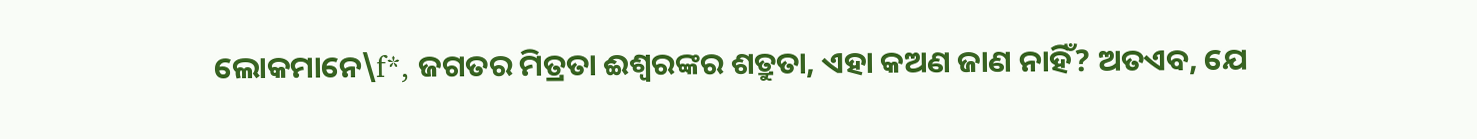ଲୋକମାନେ\f*, ଜଗତର ମିତ୍ରତା ଈଶ୍ବରଙ୍କର ଶତ୍ରୁତା, ଏହା କଅଣ ଜାଣ ନାହିଁ? ଅତଏବ, ଯେ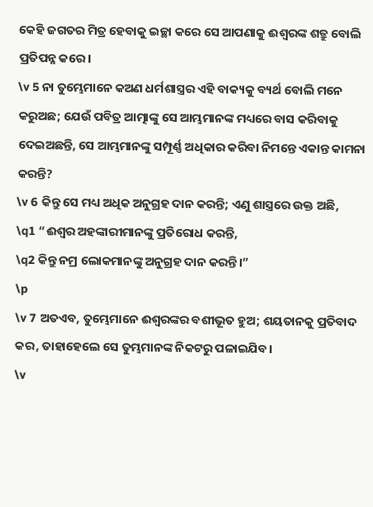କେହି ଜଗତର ମିତ୍ର ହେବାକୁ ଇଚ୍ଛା କରେ ସେ ଆପଣାକୁ ଈଶ୍ବରଙ୍କ ଶତ୍ରୁ ବୋଲି ପ୍ରତିପନ୍ନ କରେ।
\v 5 ନା ତୁମ୍ଭେମାନେ କଅଣ ଧର୍ମଶାସ୍ତ୍ରର ଏହି ବାକ୍ୟକୁ ବ୍ୟର୍ଥ ବୋଲି ମନେ କରୁଅଛ; ଯେଉଁ ପବିତ୍ର ଆତ୍ମାଙ୍କୁ ସେ ଆମ୍ଭମାନଙ୍କ ମଧ୍ୟରେ ବାସ କରିବାକୁ ଦେଇଅଛନ୍ତି, ସେ ଆମ୍ଭମାନଙ୍କୁ ସମ୍ପୂର୍ଣ୍ଣ ଅଧିକାର କରିବା ନିମନ୍ତେ ଏକାନ୍ତ କାମନା କରନ୍ତି?
\v 6 କିନ୍ତୁ ସେ ମଧ୍ୟ ଅଧିକ ଅନୁଗ୍ରହ ଦାନ କରନ୍ତି; ଏଣୁ ଶାସ୍ତ୍ର‌ରେ ଉକ୍ତ ଅଛି,
\q1 “ଈଶ୍ବର ଅହଙ୍କାରୀମାନଙ୍କୁ ପ୍ରତିରୋଧ କରନ୍ତି,
\q2 କିନ୍ତୁ ନମ୍ର ଲୋକମାନଙ୍କୁ ଅନୁଗ୍ରହ ଦାନ କରନ୍ତି।”
\p
\v 7 ଅତଏବ, ତୁମ୍ଭେମାନେ ଈଶ୍ବରଙ୍କର ବଶୀଭୂତ ହୁଅ; ଶୟତାନକୁ ପ୍ରତିବାଦ କର, ତାହାହେଲେ ସେ ତୁମ୍ଭମାନଙ୍କ ନିକଟରୁ ପଳାଇଯିବ।
\v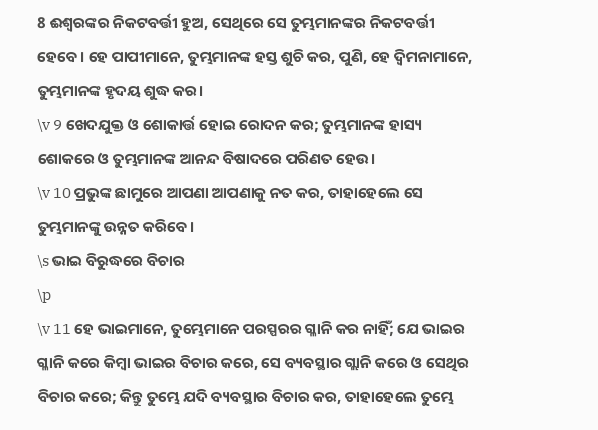8 ଈଶ୍ବରଙ୍କର ନିକଟବର୍ତ୍ତୀ ହୁଅ, ସେଥିରେ ସେ ତୁମ୍ଭମାନଙ୍କର ନିକଟବର୍ତ୍ତୀ ହେବେ। ହେ ପାପୀମାନେ, ତୁମ୍ଭମାନଙ୍କ ହସ୍ତ ଶୁଚି କର, ପୁଣି, ହେ ଦ୍ୱିମନାମାନେ, ତୁମ୍ଭମାନଙ୍କ ହୃଦୟ ଶୁଦ୍ଧ କର।
\v 9 ଖେଦଯୁକ୍ତ ଓ ଶୋକାର୍ତ୍ତ ହୋଇ ରୋଦନ କର; ତୁମ୍ଭମାନଙ୍କ ହାସ୍ୟ ଶୋକରେ ଓ ତୁମ୍ଭମାନଙ୍କ ଆନନ୍ଦ ବିଷାଦରେ ପରିଣତ ହେଉ।
\v 10 ପ୍ରଭୁଙ୍କ ଛାମୁରେ ଆପଣା ଆପଣାକୁ ନତ କର, ତାହାହେଲେ ସେ ତୁମ୍ଭମାନଙ୍କୁ ଉନ୍ନତ କରିବେ।
\s ଭାଇ ବିରୁଦ୍ଧରେ ବିଚାର
\p
\v 11 ହେ ଭାଇମାନେ, ତୁମ୍ଭେମାନେ ପରସ୍ପରର ଗ୍ଳାନି କର ନାହିଁ; ଯେ ଭାଇର ଗ୍ଳାନି କରେ କିମ୍ବା ଭାଇର ବିଚାର କରେ, ସେ ବ୍ୟବସ୍ଥାର ଗ୍ଲାନି କରେ ଓ ସେଥିର ବିଚାର କରେ; କିନ୍ତୁ ତୁମ୍ଭେ ଯଦି ବ୍ୟବସ୍ଥାର ବିଚାର କର, ତାହାହେଲେ ତୁମ୍ଭେ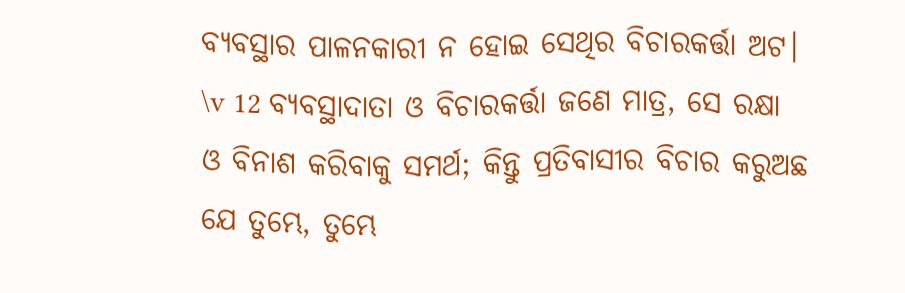ବ୍ୟବସ୍ଥାର ପାଳନକାରୀ ନ ହୋଇ ସେଥିର ବିଚାରକର୍ତ୍ତା ଅଟ।
\v 12 ବ୍ୟବସ୍ଥାଦାତା ଓ ବିଚାରକର୍ତ୍ତା ଜଣେ ମାତ୍ର, ସେ ରକ୍ଷା ଓ ବିନାଶ କରିବାକୁ ସମର୍ଥ; କିନ୍ତୁ ପ୍ରତିବାସୀର ବିଚାର କରୁଅଛ ଯେ ତୁମ୍ଭେ, ତୁମ୍ଭେ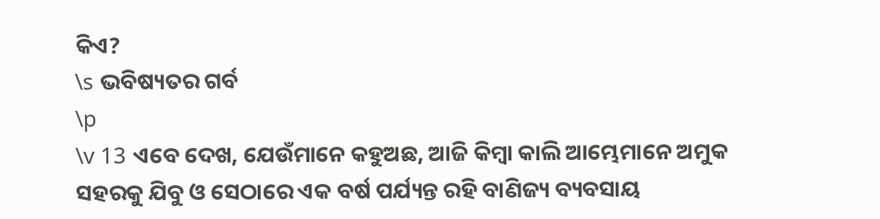କିଏ?
\s ଭବିଷ୍ୟତର ଗର୍ବ
\p
\v 13 ଏବେ ଦେଖ, ଯେଉଁମାନେ କହୁଅଛ, ଆଜି କିମ୍ବା କାଲି ଆମ୍ଭେମାନେ ଅମୁକ ସହରକୁ ଯିବୁ ଓ ସେଠାରେ ଏକ ବର୍ଷ ପର୍ଯ୍ୟନ୍ତ ରହି ବାଣିଜ୍ୟ ବ୍ୟବସାୟ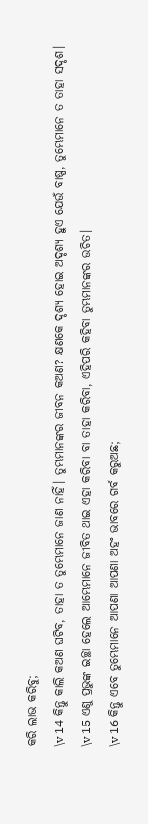କରି ଲାଭ କରିବୁ;
\v 14 କିନ୍ତୁ କାଲି କଅଣ ଘଟିବ, ତାହା ତ ତୁମ୍ଭେମାନେ ଜାଣ ନାହିଁ। ତୁମ୍ଭମାନଙ୍କର ଜୀବନ କଅଣ? କ୍ଷଣକେ ଦୃଶ୍ୟ ହୋଇ ଅଦୃଶ୍ୟ ହୁଏ ଯେଉଁ ବାଷ୍ପ, ତୁମ୍ଭେମାନେ ତ ତାହା ସଦୃଶ।
\v 15 ଏଣୁ ପ୍ରଭୁଙ୍କ ଇଚ୍ଛା ହେଲେ ଆମ୍ଭେମାନେ ଜୀବିତ ଥାଇ ଏହା କରିବା ବା ତାହା କରିବା, ଏହିପରି କହିବା ତୁମ୍ଭମାନଙ୍କର ଉଚିତ।
\v 16 କିନ୍ତୁ ଏବେ ତୁମ୍ଭେମାନେ ଆପଣା ଆପଣା ଅହଂ ଭାବରେ ଗର୍ବ କରୁଅଛ;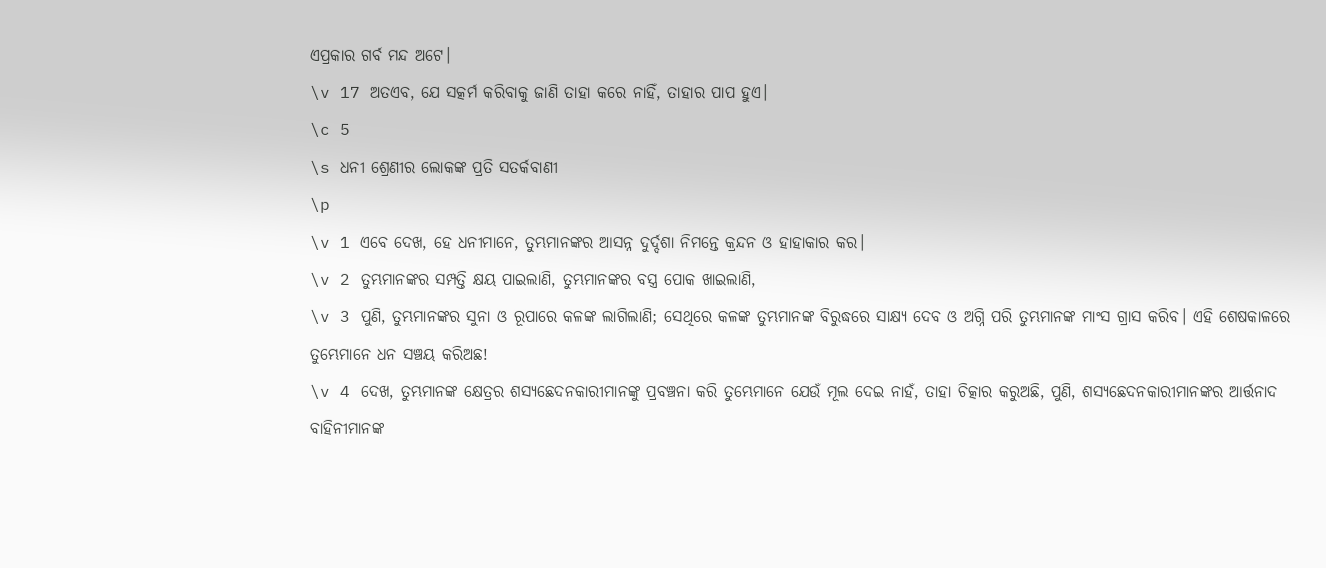ଏପ୍ରକାର ଗର୍ବ ମନ୍ଦ ଅଟେ।
\v 17 ଅତଏବ, ଯେ ସତ୍କର୍ମ କରିବାକୁ ଜାଣି ତାହା କରେ ନାହିଁ, ତାହାର ପାପ ହୁଏ।
\c 5
\s ଧନୀ ଶ୍ରେଣୀର ଲୋକଙ୍କ ପ୍ରତି ସତର୍କବାଣୀ
\p
\v 1 ଏବେ ଦେଖ, ହେ ଧନୀମାନେ, ତୁମ୍ଭମାନଙ୍କର ଆସନ୍ନ ଦୁର୍ଦ୍ଦଶା ନିମନ୍ତେ କ୍ରନ୍ଦନ ଓ ହାହାକାର କର।
\v 2 ତୁମ୍ଭମାନଙ୍କର ସମ୍ପତ୍ତି କ୍ଷୟ ପାଇଲାଣି, ତୁମ୍ଭମାନଙ୍କର ବସ୍ତ୍ର ପୋକ ଖାଇଲାଣି,
\v 3 ପୁଣି, ତୁମ୍ଭମାନଙ୍କର ସୁନା ଓ ରୂପାରେ କଳଙ୍କ ଲାଗିଲାଣି; ସେଥିରେ କଳଙ୍କ ତୁମ୍ଭମାନଙ୍କ ବିରୁଦ୍ଧରେ ସାକ୍ଷ୍ୟ ଦେବ ଓ ଅଗ୍ନି ପରି ତୁମ୍ଭମାନଙ୍କ ମାଂସ ଗ୍ରାସ କରିବ। ଏହି ଶେଷକାଳରେ ତୁମ୍ଭେମାନେ ଧନ ସଞ୍ଚୟ କରିଅଛ!
\v 4 ଦେଖ, ତୁମ୍ଭମାନଙ୍କ କ୍ଷେତ୍ରର ଶସ୍ୟଛେଦନକାରୀମାନଙ୍କୁ ପ୍ରବଞ୍ଚନା କରି ତୁମ୍ଭେମାନେ ଯେଉଁ ମୂଲ ଦେଇ ନାହଁ, ତାହା ଚିତ୍କାର କରୁଅଛି, ପୁଣି, ଶସ୍ୟଛେଦନକାରୀମାନଙ୍କର ଆର୍ତ୍ତନାଦ ବାହିନୀମାନଙ୍କ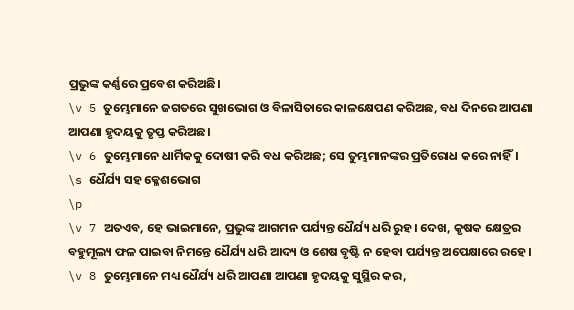ପ୍ରଭୁଙ୍କ କର୍ଣ୍ଣରେ ପ୍ରବେଶ କରିଅଛି।
\v 5 ତୁମ୍ଭେମାନେ ଜଗତରେ ସୁଖଭୋଗ ଓ ବିଳାସିତାରେ କାଳକ୍ଷେପଣ କରିଅଛ, ବଧ ଦିନରେ ଆପଣା ଆପଣା ହୃଦୟକୁ ତୃପ୍ତ କରିଅଛ।
\v 6 ତୁମ୍ଭେମାନେ ଧାର୍ମିକକୁ ଦୋଷୀ କରି ବଧ କରିଅଛ; ସେ ତୁମ୍ଭମାନଙ୍କର ପ୍ରତିରୋଧ କରେ ନାହିଁ।
\s ଧୈର୍ଯ୍ୟ ସହ କ୍ଳେଶଭୋଗ
\p
\v 7 ଅତଏବ, ହେ ଭାଇମାନେ, ପ୍ରଭୁଙ୍କ ଆଗମନ ପର୍ଯ୍ୟନ୍ତ ଧୈର୍ଯ୍ୟ ଧରି ରୁହ। ଦେଖ, କୃଷକ କ୍ଷେତ୍ରର ବହୁମୂଲ୍ୟ ଫଳ ପାଇବା ନିମନ୍ତେ ଧୈର୍ଯ୍ୟ ଧରି ଆଦ୍ୟ ଓ ଶେଷ ବୃଷ୍ଟି ନ ହେବା ପର୍ଯ୍ୟନ୍ତ ଅପେକ୍ଷାରେ ରହେ।
\v 8 ତୁମ୍ଭେମାନେ ମଧ୍ୟ ଧୈର୍ଯ୍ୟ ଧରି ଆପଣା ଆପଣା ହୃଦୟକୁ ସୁସ୍ଥିର କର,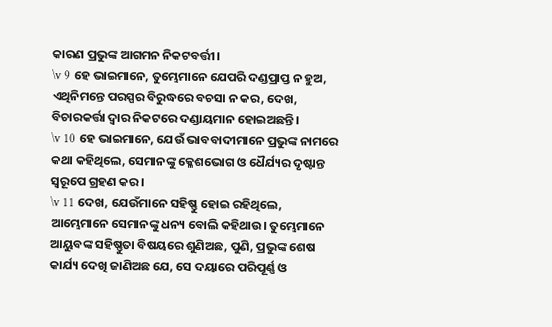କାରଣ ପ୍ରଭୁଙ୍କ ଆଗମନ ନିକଟବର୍ତ୍ତୀ।
\v 9 ହେ ଭାଇମାନେ, ତୁମ୍ଭେମାନେ ଯେପରି ଦଣ୍ଡପ୍ରାପ୍ତ ନ ହୁଅ, ଏଥିନିମନ୍ତେ ପରସ୍ପର ବିରୁଦ୍ଧରେ ବଚସା ନ କର, ଦେଖ, ବିଚାରକର୍ତ୍ତା ଦ୍ୱାର ନିକଟରେ ଦଣ୍ଡାୟମାନ ହୋଇଅଛନ୍ତି।
\v 10 ହେ ଭାଇମାନେ, ଯେଉଁ ଭାବବାଦୀମାନେ ପ୍ରଭୁଙ୍କ ନାମରେ କଥା କହିଥିଲେ, ସେମାନଙ୍କୁ କ୍ଳେଶଭୋଗ ଓ ଧୈର୍ଯ୍ୟର ଦୃଷ୍ଟାନ୍ତ ସ୍ୱରୂପେ ଗ୍ରହଣ କର।
\v 11 ଦେଖ, ଯେଉଁମାନେ ସହିଷ୍ଣୁ ହୋଇ ରହିଥିଲେ, ଆମ୍ଭେମାନେ ସେମାନଙ୍କୁ ଧନ୍ୟ ବୋଲି କହିଥାଉ। ତୁମ୍ଭେମାନେ ଆୟୁବଙ୍କ ସହିଷ୍ଣୁତା ବିଷୟରେ ଶୁଣିଅଛ, ପୁଣି, ପ୍ରଭୁଙ୍କ ଶେଷ କାର୍ଯ୍ୟ ଦେଖି ଜାଣିଅଛ ଯେ, ସେ ଦୟାରେ ପରିପୂର୍ଣ୍ଣ ଓ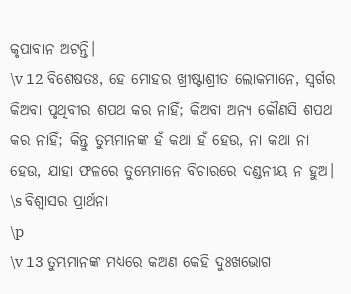କୃପାବାନ ଅଟନ୍ତି।
\v 12 ବିଶେଷତଃ, ହେ ମୋହର ଖ୍ରୀଷ୍ଟାଶ୍ରୀତ ଲୋକମାନେ, ସ୍ୱର୍ଗର କିଅବା ପୃଥିବୀର ଶପଥ କର ନାହିଁ; କିଅବା ଅନ୍ୟ କୌଣସି ଶପଥ କର ନାହିଁ; କିନ୍ତୁ ତୁମ୍ଭମାନଙ୍କ ହଁ କଥା ହଁ ହେଉ, ନା କଥା ନା ହେଉ, ଯାହା ଫଳରେ ତୁମ୍ଭେମାନେ ବିଚାରରେ ଦଣ୍ଡନୀୟ ନ ହୁଅ।
\s ବିଶ୍ୱାସର ପ୍ରାର୍ଥନା
\p
\v 13 ତୁମ୍ଭମାନଙ୍କ ମଧ୍ୟରେ କଅଣ କେହି ଦୁଃଖଭୋଗ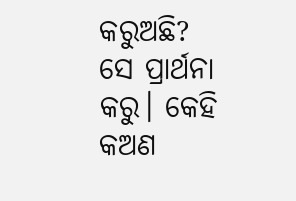କରୁଅଛି? ସେ ପ୍ରାର୍ଥନା କରୁ। କେହି କଅଣ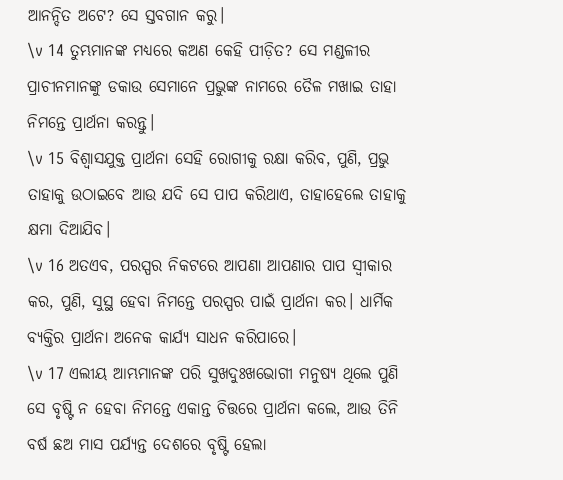ଆନନ୍ଦିତ ଅଟେ? ସେ ସ୍ତବଗାନ କରୁ।
\v 14 ତୁମ୍ଭମାନଙ୍କ ମଧ୍ୟରେ କଅଣ କେହି ପୀଡ଼ିତ? ସେ ମଣ୍ଡଳୀର ପ୍ରାଚୀନମାନଙ୍କୁ ଡକାଉ ସେମାନେ ପ୍ରଭୁଙ୍କ ନାମରେ ତୈଳ ମଖାଇ ତାହା ନିମନ୍ତେ ପ୍ରାର୍ଥନା କରନ୍ତୁ।
\v 15 ବିଶ୍ୱାସଯୁକ୍ତ ପ୍ରାର୍ଥନା ସେହି ରୋଗୀକୁ ରକ୍ଷା କରିବ, ପୁଣି, ପ୍ରଭୁ ତାହାକୁ ଉଠାଇବେ ଆଉ ଯଦି ସେ ପାପ କରିଥାଏ, ତାହାହେଲେ ତାହାକୁ କ୍ଷମା ଦିଆଯିବ।
\v 16 ଅତଏବ, ପରସ୍ପର ନିକଟରେ ଆପଣା ଆପଣାର ପାପ ସ୍ୱୀକାର କର, ପୁଣି, ସୁସ୍ଥ ହେବା ନିମନ୍ତେ ପରସ୍ପର ପାଇଁ ପ୍ରାର୍ଥନା କର। ଧାର୍ମିକ ବ୍ୟକ୍ତିର ପ୍ରାର୍ଥନା ଅନେକ କାର୍ଯ୍ୟ ସାଧନ କରିପାରେ।
\v 17 ଏଲୀୟ ଆମ୍ଭମାନଙ୍କ ପରି ସୁଖଦୁଃଖଭୋଗୀ ମନୁଷ୍ୟ ଥିଲେ ପୁଣି ସେ ବୃଷ୍ଟି ନ ହେବା ନିମନ୍ତେ ଏକାନ୍ତ ଚିତ୍ତରେ ପ୍ରାର୍ଥନା କଲେ, ଆଉ ତିନି ବର୍ଷ ଛଅ ମାସ ପର୍ଯ୍ୟନ୍ତ ଦେଶରେ ବୃଷ୍ଟି ହେଲା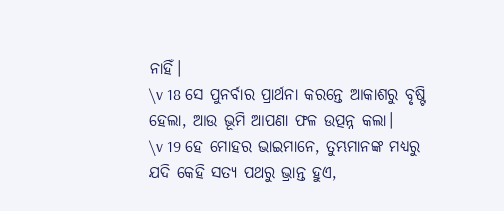ନାହିଁ।
\v 18 ସେ ପୁନର୍ବାର ପ୍ରାର୍ଥନା କରନ୍ତେ ଆକାଶରୁ ବୃଷ୍ଟି ହେଲା, ଆଉ ଭୂମି ଆପଣା ଫଳ ଉତ୍ପନ୍ନ କଲା।
\v 19 ହେ ମୋହର ଭାଇମାନେ, ତୁମ୍ଭମାନଙ୍କ ମଧ୍ୟରୁ ଯଦି କେହି ସତ୍ୟ ପଥରୁ ଭ୍ରାନ୍ତ ହୁଏ,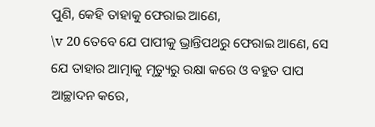ପୁଣି, କେହି ତାହାକୁ ଫେରାଇ ଆଣେ,
\v 20 ତେବେ ଯେ ପାପୀକୁ ଭ୍ରାନ୍ତିପଥରୁ ଫେରାଇ ଆଣେ, ସେ ଯେ ତାହାର ଆତ୍ମାକୁ ମୃତ୍ୟୁରୁ ରକ୍ଷା କରେ ଓ ବହୁତ ପାପ ଆଚ୍ଛାଦନ କରେ,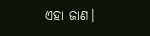ଏହା ଜାଣ।